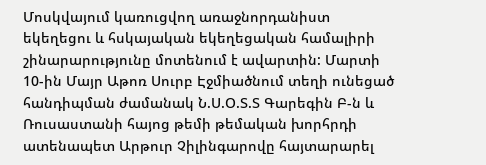Մոսկվայում կառուցվող առաջնորդանիստ եկեղեցու և հսկայական եկեղեցական համալիրի շինարարությունը մոտենում է ավարտին: Մարտի 10-ին Մայր Աթոռ Սուրբ Էջմիածնում տեղի ունեցած հանդիպման ժամանակ Ն.Ս.Օ.Տ.Տ Գարեգին Բ-ն և Ռուսաստանի հայոց թեմի թեմական խորհրդի ատենապետ Արթուր Չիլինգարովը հայտարարել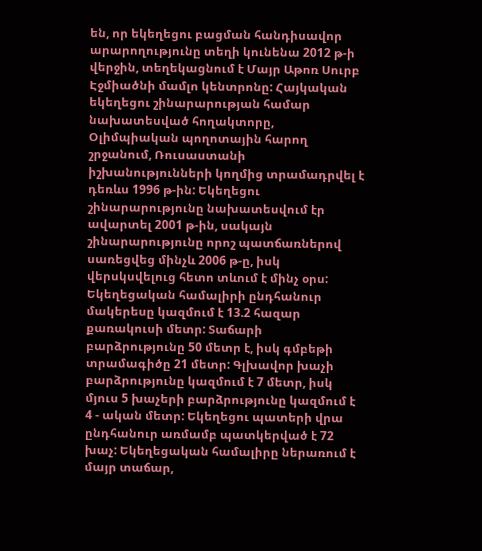են, որ եկեղեցու բացման հանդիսավոր արարողությունը տեղի կունենա 2012 թ-ի վերջին, տեղեկացնում է Մայր Աթոռ Սուրբ Էջմիածնի մամլո կենտրոնը: Հայկական եկեղեցու շինարարության համար նախատեսված հողակտորը, Օլիմպիական պողոտային հարող շրջանում, Ռուսաստանի իշխանությունների կողմից տրամադրվել է դեռևս 1996 թ-ին: Եկեղեցու շինարարությունը նախատեսվում էր ավարտել 2001 թ-ին, սակայն շինարարությունը որոշ պատճառներով սառեցվեց մինչև 2006 թ-ը, իսկ վերսկսվելուց հետո տևում է մինչ օրս: Եկեղեցական համալիրի ընդհանուր մակերեսը կազմում է 13.2 հազար քառակուսի մետր: Տաճարի բարձրությունը 50 մետր է, իսկ գմբեթի տրամագիծը 21 մետր: Գլխավոր խաչի բարձրությունը կազմում է 7 մետր, իսկ մյուս 5 խաչերի բարձրությունը կազմում է 4 - ական մետր: Եկեղեցու պատերի վրա ընդհանուր առմամբ պատկերված է 72 խաչ: Եկեղեցական համալիրը ներառում է մայր տաճար,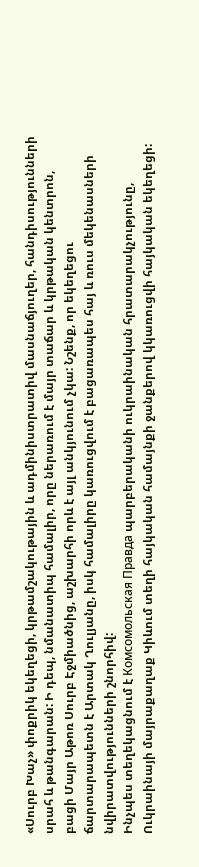«Սուրբ Խաչ» փոքրիկ եկեղեցի, կրթամշակութային և ադմինիստրատիվ մասնաճյուղեր, հանդիսությունների սրահ և թանգարան: Ի դեպ, նմանատիպ համալիր, որը ներառում է մայր տաճար և կրթական կենտրոն, բացի Մայր Աթոռ Սուրբ Էջմիածնից, աշխարհի որև է այլ անկյունում չկա: Նշենք, որ եկեղեցու ճարտարապետն է Արտակ Ղուլյանը, իսկ համալիրը կառուցվում է բացառապես հայ և ռուս մեկենասների նվիրատվությունների շնորհիվ:
Ինչպես տեղեկացնում է Комсомольская Правда պարբերականի ուկրաինական հրատարակչությունը, Ուկրաինայի մայրաքաղաք Կիևում տեղի հայկական համայնքի ջանքերով կկառուցվի հայկական եկեղեցի: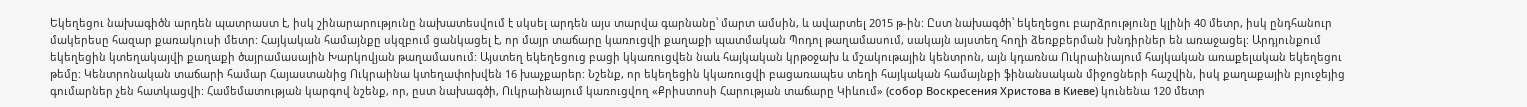Եկեղեցու նախագիծն արդեն պատրաստ է, իսկ շինարարությունը նախատեսվում է սկսել արդեն այս տարվա գարնանը՝ մարտ ամսին, և ավարտել 2015 թ-ին: Ըստ նախագծի՝ եկեղեցու բարձրությունը կլինի 40 մետր, իսկ ընդհանուր մակերեսը հազար քառակուսի մետր: Հայկական համայնքը սկզբում ցանկացել է, որ մայր տաճարը կառուցվի քաղաքի պատմական Պոդոլ թաղամասում, սակայն այստեղ հողի ձեռքբերման խնդիրներ են առաջացել: Արդյունքում եկեղեցին կտեղակայվի քաղաքի ծայրամասային Խարկովյան թաղամասում: Այստեղ եկեղեցուց բացի կկառուցվեն նաև հայկական կրթօջախ և մշակութային կենտրոն, այն կդառնա Ուկրաինայում հայկական առաքելական եկեղեցու թեմը: Կենտրոնական տաճարի համար Հայաստանից Ուկրաինա կտեղափոխվեն 16 խաչքարեր: Նշենք, որ եկեղեցին կկառուցվի բացառապես տեղի հայկական համայնքի ֆինանսական միջոցների հաշվին, իսկ քաղաքային բյուջեյից գումարներ չեն հատկացվի: Համեմատության կարգով նշենք, որ, ըստ նախագծի, Ուկրաինայում կառուցվող «Քրիստոսի Հարության տաճարը Կիևում» (собор Воскресения Христова в Киеве) կունենա 120 մետր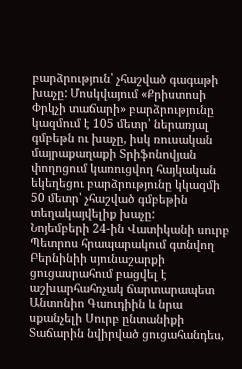բարձրություն՝ չհաշված գագաթի խաչը: Մոսկվայում «Քրիստոսի Փրկչի տաճարի» բարձրությունը կազմում է 105 մետր՝ ներառյալ գմբեթն ու խաչը, իսկ ռուսական մայրաքաղաքի Տրիֆոնովյան փողոցում կառուցվող հայկական եկեղեցու բարձրությունը կկազմի 50 մետր՝ չհաշված գմբեթին տեղակայվելիք խաչը:
Նոյեմբերի 24-ին Վատիկանի սուրբ Պետրոս հրապարակում գտնվող Բերնինիի սյունաշարքի ցուցասրահում բացվել է աշխարհահռչակ ճարտարապետ Անտոնիո Գաուդիին և նրա սքանչելի Սուրբ ընտանիքի Տաճարին նվիրված ցուցահանդես,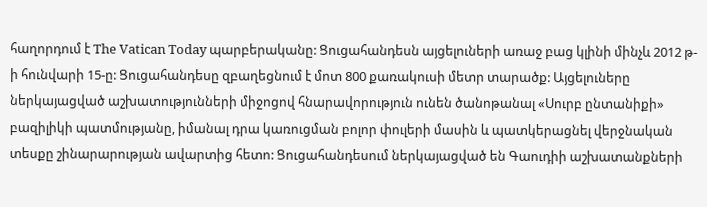հաղորդում է The Vatican Today պարբերականը: Ցուցահանդեսն այցելուների առաջ բաց կլինի մինչև 2012 թ-ի հունվարի 15-ը: Ցուցահանդեսը զբաղեցնում է մոտ 800 քառակուսի մետր տարածք: Այցելուները ներկայացված աշխատությունների միջոցով հնարավորություն ունեն ծանոթանալ «Սուրբ ընտանիքի» բազիլիկի պատմությանը, իմանալ դրա կառուցման բոլոր փուլերի մասին և պատկերացնել վերջնական տեսքը շինարարության ավարտից հետո: Ցուցահանդեսում ներկայացված են Գաուդիի աշխատանքների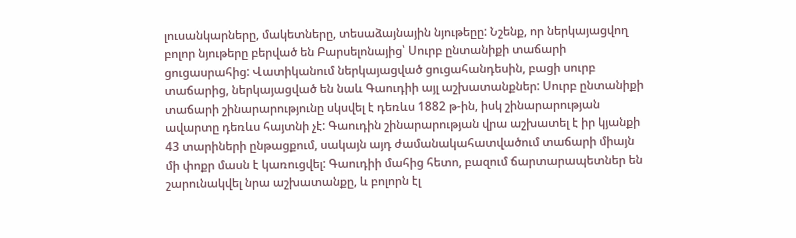լուսանկարները, մակետները, տեսաձայնային նյութեըը: Նշենք, որ ներկայացվող բոլոր նյութերը բերված են Բարսելոնայից՝ Սուրբ ընտանիքի տաճարի ցուցասրահից: Վատիկանում ներկայացված ցուցահանդեսին, բացի սուրբ տաճարից, ներկայացված են նաև Գաուդիի այլ աշխատանքներ: Սուրբ ընտանիքի տաճարի շինարարությունը սկսվել է դեռևս 1882 թ-ին, իսկ շինարարության ավարտը դեռևս հայտնի չէ: Գաուդին շինարարության վրա աշխատել է իր կյանքի 43 տարիների ընթացքում, սակայն այդ ժամանակահատվածում տաճարի միայն մի փոքր մասն է կառուցվել: Գաուդիի մահից հետո, բազում ճարտարապետներ են շարունակվել նրա աշխատանքը, և բոլորն էլ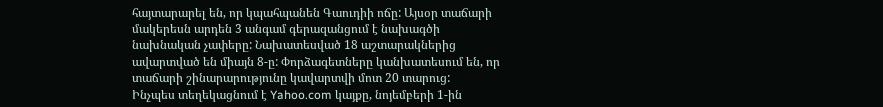հայտարարել են, որ կպահպանեն Գաուդիի ոճը: Այսօր տաճարի մակերեսն արդեն 3 անգամ գերազանցում է նախագծի նախնական չափերը: Նախատեսված 18 աշտարակներից ավարտված են միայն 8-ը: Փորձագետները կանխատեսում են, որ տաճարի շինարարությունը կավարտվի մոտ 20 տարուց:
Ինչպես տեղեկացնում է Yahoo.com կայքը, նոյեմբերի 1-ին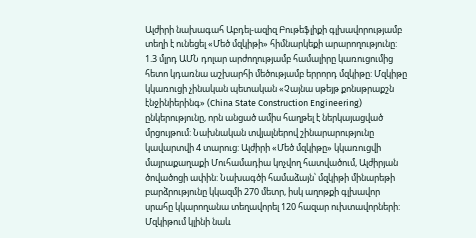Ալժիրի նախագահ Աբդել-ազիզ Բութեֆլիքի գլխավորությամբ տեղի է ունեցել «Մեծ մզկիթի» հիմնարկեքի արարողությունը: 1.3 մլրդ ԱՄՆ դոլար արժողությամբ համալիրը կառուցումից հետո կդառնա աշխարհի մեծությամբ երրորդ մզկիթը: Մզկիթը կկառուցի չինական պետական «Չայնա սթեյթ քոնսթրաքշն էնջինիերինգ» (China State Construction Engineering) ընկերությունը, որն անցած ամիս հաղթել է ներկայացված մրցույթում: Նախնական տվյալներով շինարարությունը կավարտվի 4 տարուց: Ալժիրի «Մեծ մզկիթը» կկառուցվի մայրաքաղաքի Մուհամադիա կոչվող հատվածում, Ալժիրյան ծովածոցի ափին: Նախագծի համաձայն՝ մզկիթի մինարեթի բարձրությունը կկազմի 270 մետր, իսկ աղոթքի գլխավոր սրահը կկարողանա տեղավորել 120 հազար ուխտավորների: Մզկիթում կլինի նաև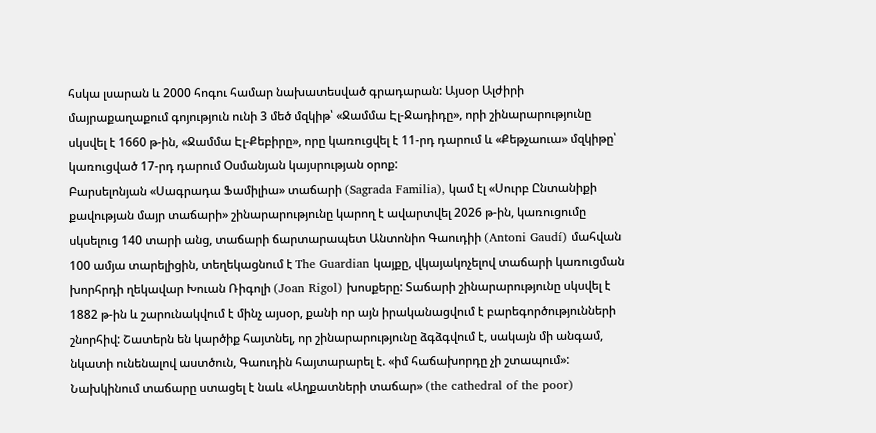հսկա լսարան և 2000 հոգու համար նախատեսված գրադարան: Այսօր Ալժիրի մայրաքաղաքում գոյություն ունի 3 մեծ մզկիթ՝ «Ջամմա Էլ-Ջադիդը», որի շինարարությունը սկսվել է 1660 թ-ին, «Ջամմա Էլ-Քեբիրը», որը կառուցվել է 11-րդ դարում և «Քեթչաուա» մզկիթը՝ կառուցված 17-րդ դարում Օսմանյան կայսրության օրոք:
Բարսելոնյան «Սագրադա Ֆամիլիա» տաճարի (Sagrada Familia), կամ էլ «Սուրբ Ընտանիքի քավության մայր տաճարի» շինարարությունը կարող է ավարտվել 2026 թ-ին, կառուցումը սկսելուց 140 տարի անց, տաճարի ճարտարապետ Անտոնիո Գաուդիի (Antoni Gaudí) մահվան 100 ամյա տարելիցին, տեղեկացնում է The Guardian կայքը, վկայակոչելով տաճարի կառուցման խորհրդի ղեկավար Խուան Ռիգոլի (Joan Rigol) խոսքերը: Տաճարի շինարարությունը սկսվել է 1882 թ-ին և շարունակվում է մինչ այսօր, քանի որ այն իրականացվում է բարեգործությունների շնորհիվ: Շատերն են կարծիք հայտնել, որ շինարարությունը ձգձգվում է, սակայն մի անգամ, նկատի ունենալով աստծուն, Գաուդին հայտարարել է. «իմ հաճախորդը չի շտապում»: Նախկինում տաճարը ստացել է նաև «Աղքատների տաճար» (the cathedral of the poor)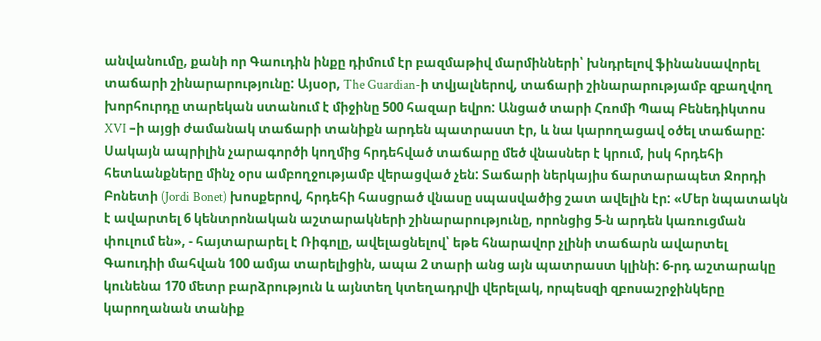անվանումը, քանի որ Գաուդին ինքը դիմում էր բազմաթիվ մարմինների՝ խնդրելով ֆինանսավորել տաճարի շինարարությունը: Այսօր, The Guardian-ի տվյալներով, տաճարի շինարարությամբ զբաղվող խորհուրդը տարեկան ստանում է միջինը 500 հազար եվրո: Անցած տարի Հռոմի Պապ Բենեդիկտոս XVI –ի այցի ժամանակ տաճարի տանիքն արդեն պատրաստ էր, և նա կարողացավ օծել տաճարը: Սակայն ապրիլին չարագործի կողմից հրդեհված տաճարը մեծ վնասներ է կրում, իսկ հրդեհի հետևանքները մինչ օրս ամբողջությամբ վերացված չեն: Տաճարի ներկայիս ճարտարապետ Ջորդի Բոնետի (Jordi Bonet) խոսքերով, հրդեհի հասցրած վնասը սպասվածից շատ ավելին էր: «Մեր նպատակն է ավարտել 6 կենտրոնական աշտարակների շինարարությունը, որոնցից 5-ն արդեն կառուցման փուլում են», - հայտարարել է Ռիգոլը, ավելացնելով՝ եթե հնարավոր չլինի տաճարն ավարտել Գաուդիի մահվան 100 ամյա տարելիցին, ապա 2 տարի անց այն պատրաստ կլինի: 6-րդ աշտարակը կունենա 170 մետր բարձրություն և այնտեղ կտեղադրվի վերելակ, որպեսզի զբոսաշրջինկերը կարողանան տանիք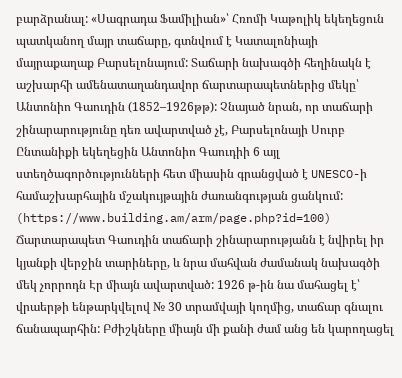բարձրանալ: «Սագրադա Ֆամիլիան»՝ Հռոմի Կաթոլիկ եկեղեցուն պատկանող մայր տաճարը, գտնվում է Կատալոնիայի մայրաքաղաք Բարսելոնայում: Տաճարի նախագծի հեղինակն է աշխարհի ամենատաղանդավոր ճարտարապետներից մեկը՝ Անտոնիո Գաուդին (1852–1926թթ): Չնայած նրան, որ տաճարի շինարարությունը դեռ ավարտված չէ, Բարսելոնայի Սուրբ Ընտանիքի եկեղեցին Անտոնիո Գաուդիի 6 այլ ստեղծագործությունների հետ միասին գրանցված է UNESCO-ի համաշխարհային մշակույթային ժառանգության ցանկում: (https://www.building.am/arm/page.php?id=100) Ճարտարապետ Գաուդին տաճարի շինարարությանն է նվիրել իր կյանքի վերջին տարիները, և նրա մահվան ժամանակ նախագծի մեկ չորրոդն Էր միայն ավարտված: 1926 թ-ին նա մահացել է՝ վրաերթի ենթարկվելով № 30 տրամվայի կողմից, տաճար գնալու ճանապարհին: Բժիշկները միայն մի քանի ժամ անց են կարողացել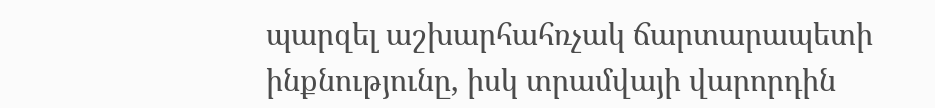պարզել աշխարհահռչակ ճարտարապետի ինքնությունը, իսկ տրամվայի վարորդին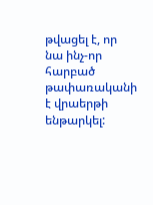թվացել է, որ նա ինչ-որ հարբած թափառականի է վրաերթի ենթարկել: